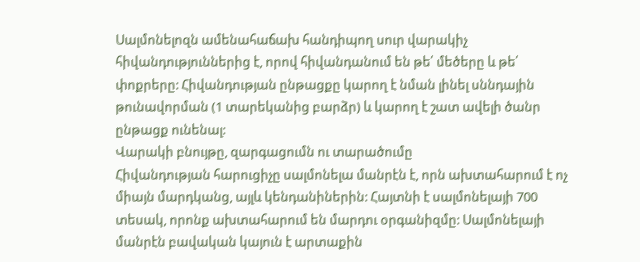Սալմոնելոզն ամենահաճախ հանդիպող սուր վարակիչ հիվանդություններից է, որով հիվանդանում են թե՛ մեծերը և թե՛ փոքրերը: Հիվանդության ընթացքը կարող է նման լինել սննդային թունավորման (1 տարեկանից բարձր) և կարող է շատ ավելի ծանր ընթացք ունենալ:
Վարակի բնույթը, զարգացումն ու տարածումը
Հիվանդության հարուցիչը սալմոնելա մանրէն է, որն ախտահարում է ոչ միայն մարդկանց, այլև կենդանիներին: Հայտնի է սալմոնելայի 700 տեսակ, որոնք ախտահարում են մարդու օրգանիզմը: Սալմոնելայի մանրէն բավական կայուն է արտաքին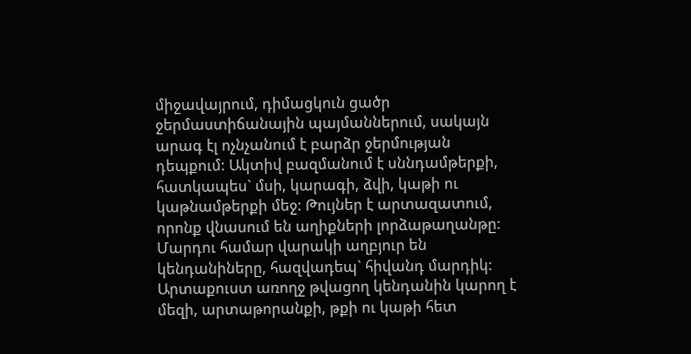միջավայրում, դիմացկուն ցածր ջերմաստիճանային պայմաններում, սակայն արագ էլ ոչնչանում է բարձր ջերմության դեպքում: Ակտիվ բազմանում է սննդամթերքի, հատկապես` մսի, կարագի, ձվի, կաթի ու կաթնամթերքի մեջ: Թույներ է արտազատում, որոնք վնասում են աղիքների լորձաթաղանթը:
Մարդու համար վարակի աղբյուր են կենդանիները, հազվադեպ` հիվանդ մարդիկ: Արտաքուստ առողջ թվացող կենդանին կարող է մեզի, արտաթորանքի, թքի ու կաթի հետ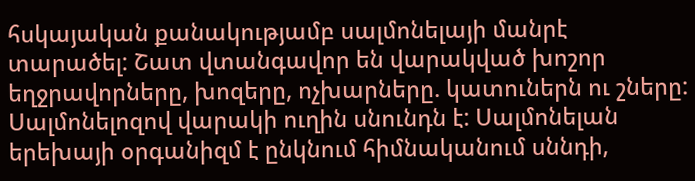հսկայական քանակությամբ սալմոնելայի մանրէ տարածել: Շատ վտանգավոր են վարակված խոշոր եղջրավորները, խոզերը, ոչխարները. կատուներն ու շները:
Սալմոնելոզով վարակի ուղին սնունդն է: Սալմոնելան երեխայի օրգանիզմ է ընկնում հիմնականում սննդի,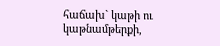հաճախ` կաթի ու կաթնամթերքի,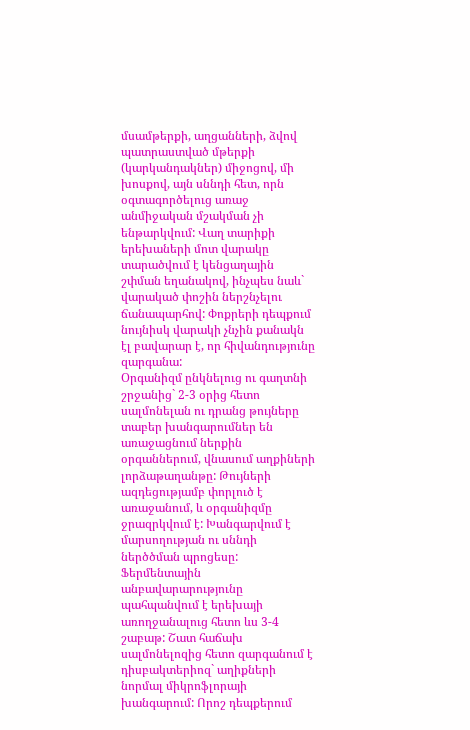մսամթերքի, աղցանների, ձվով պատրաստված մթերքի (կարկանդակներ) միջոցով, մի խոսքով, այն սննդի հետ, որն օգտագործելուց առաջ անմիջական մշակման չի ենթարկվում: Վաղ տարիքի երեխաների մոտ վարակը տարածվում է կենցաղային շփման եղանակով, ինչպես նաև` վարակած փոշին ներշնչելու ճանապարհով: Փոքրերի դեպքում նույնիսկ վարակի չնչին քանակն էլ բավարար է, որ հիվանդությունը զարգանա:
Օրգանիզմ ընկնելուց ու գաղտնի շրջանից` 2-3 օրից հետո սալմոնելան ու դրանց թույները տաբեր խանգարումներ են առաջացնում ներքին օրգաններում, վնասում աղքիների լորձաթաղանթը: Թույների ազդեցությամբ փորլուծ է առաջանում, և օրգանիզմը ջրազրկվում է: Խանգարվում է մարսողության ու սննդի ներծծման պրոցեսը: Ֆերմենտային անբավարարությունը պահպանվում է երեխայի առողջանալուց հետո ևս 3-4 շաբաթ: Շատ հաճախ սալմոնելոզից հետո զարգանում է դիսբակտերիոզ` աղիքների նորմալ միկրոֆլորայի խանգարում: Որոշ դեպքերում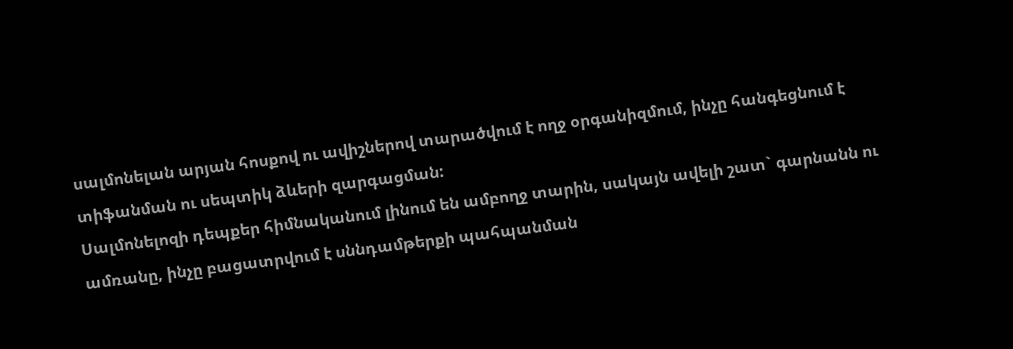սալմոնելան արյան հոսքով ու ավիշներով տարածվում է ողջ օրգանիզմում, ինչը հանգեցնում է տիֆանման ու սեպտիկ ձևերի զարգացման:
Սալմոնելոզի դեպքեր հիմնականում լինում են ամբողջ տարին, սակայն ավելի շատ` գարնանն ու ամռանը, ինչը բացատրվում է սննդամթերքի պահպանման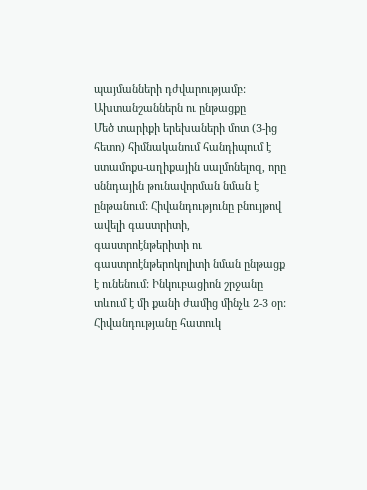պայմանների դժվարությամբ:
Ախտանշաններն ու ընթացքը
Մեծ տարիքի երեխաների մոտ (3-ից հետո) հիմնականում հանդիպում է ստամոքս-աղիքային սալմոնելոզ, որը սննդային թունավորման նման է ընթանում: Հիվանդությունը բնույթով ավելի գաստրիտի, գաստրոէնթերիտի ու գաստրոէնթերոկոլիտի նման ընթացք է ունենում: Ինկուբացիոն շրջանը տևում է մի քանի ժամից մինչև 2-3 օր: Հիվանդությանը հատուկ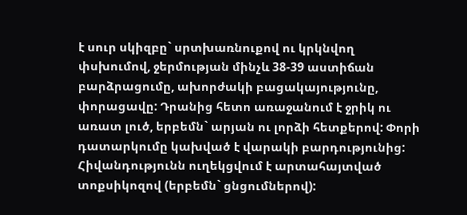է սուր սկիզբը` սրտխառնուքով ու կրկնվող փսխումով, ջերմության մինչև 38-39 աստիճան բարձրացումը, ախորժակի բացակայությունը, փորացավը: Դրանից հետո առաջանում է ջրիկ ու առատ լուծ, երբեմն` արյան ու լորձի հետքերով: Փորի դատարկումը կախված է վարակի բարդությունից: Հիվանդությունն ուղեկցվում է արտահայտված տոքսիկոզով (երբեմն` ցնցումներով):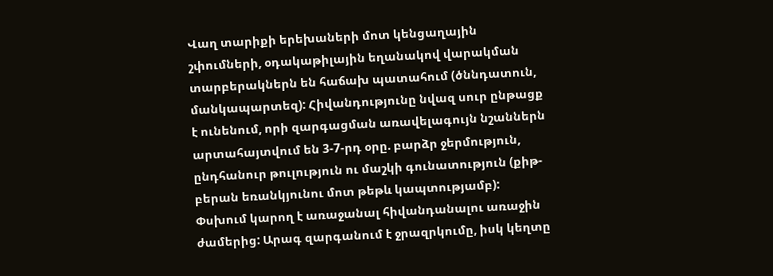Վաղ տարիքի երեխաների մոտ կենցաղային շփումների, օդակաթիլային եղանակով վարակման տարբերակներն են հաճախ պատահում (ծննդատուն, մանկապարտեզ): Հիվանդությունը նվազ սուր ընթացք է ունենում, որի զարգացման առավելագույն նշաններն արտահայտվում են 3-7-րդ օրը. բարձր ջերմություն, ընդհանուր թուլություն ու մաշկի գունատություն (քիթ-բերան եռանկյունու մոտ թեթև կապտությամբ): Փսխում կարող է առաջանալ հիվանդանալու առաջին ժամերից: Արագ զարգանում է ջրազրկումը, իսկ կեղտը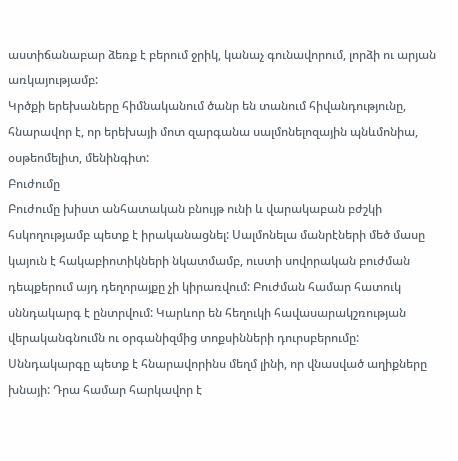աստիճանաբար ձեռք է բերում ջրիկ, կանաչ գունավորում, լորձի ու արյան առկայությամբ:
Կրծքի երեխաները հիմնականում ծանր են տանում հիվանդությունը, հնարավոր է, որ երեխայի մոտ զարգանա սալմոնելոզային պնևմոնիա, օսթեոմելիտ, մենինգիտ:
Բուժումը
Բուժումը խիստ անհատական բնույթ ունի և վարակաբան բժշկի հսկողությամբ պետք է իրականացնել: Սալմոնելա մանրէների մեծ մասը կայուն է հակաբիոտիկների նկատմամբ, ուստի սովորական բուժման դեպքերում այդ դեղորայքը չի կիրառվում: Բուժման համար հատուկ սննդակարգ է ընտրվում: Կարևոր են հեղուկի հավասարակշռության վերականգնումն ու օրգանիզմից տոքսինների դուրսբերումը:
Սննդակարգը պետք է հնարավորինս մեղմ լինի, որ վնասված աղիքները խնայի: Դրա համար հարկավոր է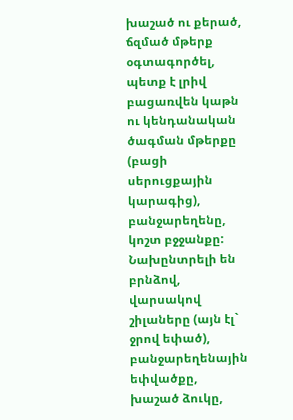խաշած ու քերած, ճզմած մթերք օգտագործել, պետք է լրիվ բացառվեն կաթն ու կենդանական ծագման մթերքը (բացի սերուցքային կարագից), բանջարեղենը, կոշտ բջջանքը:
Նախընտրելի են բրնձով, վարսակով շիլաները (այն էլ` ջրով եփած), բանջարեղենային եփվածքը, խաշած ձուկը,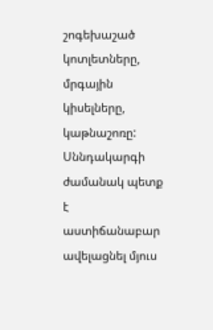շոգեխաշած կոտլետները, մրգային կիսելները, կաթնաշոռը: Սննդակարգի ժամանակ պետք է աստիճանաբար ավելացնել մյուս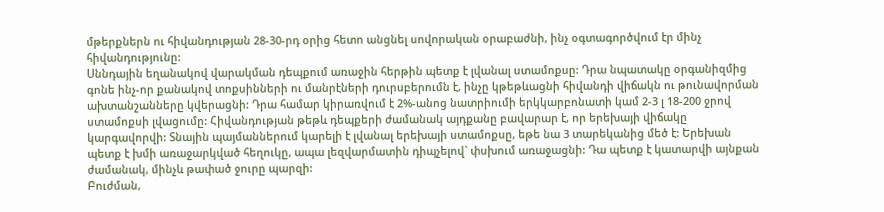մթերքներն ու հիվանդության 28-30-րդ օրից հետո անցնել սովորական օրաբաժնի, ինչ օգտագործվում էր մինչ հիվանդությունը:
Սննդային եղանակով վարակման դեպքում առաջին հերթին պետք է լվանալ ստամոքսը: Դրա նպատակը օրգանիզմից գոնե ինչ-որ քանակով տոքսինների ու մանրէների դուրսբերումն է, ինչը կթեթևացնի հիվանդի վիճակն ու թունավորման ախտանշանները կվերացնի: Դրա համար կիրառվում է 2%-անոց նատրիումի երկկարբոնատի կամ 2-3 լ 18-200 ջրով ստամոքսի լվացումը: Հիվանդության թեթև դեպքերի ժամանակ այդքանը բավարար է, որ երեխայի վիճակը կարգավորվի: Տնային պայմաններում կարելի է լվանալ երեխայի ստամոքսը, եթե նա 3 տարեկանից մեծ է: Երեխան պետք է խմի առաջարկված հեղուկը, ապա լեզվարմատին դիպչելով` փսխում առաջացնի: Դա պետք է կատարվի այնքան ժամանակ, մինչև թափած ջուրը պարզի:
Բուժման,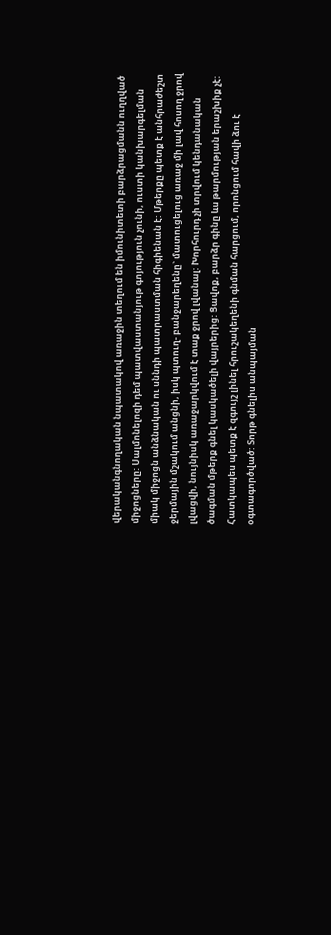վերականգնողական նպատակով առաջին տեղում են իմունիտետի բարձրացմանն ուղղված միջոցները: Սալմոնելոզի դեմ պատվաստանյութ գոյություն չունի, ուստի կանխարգելման միակ միջոցն անձնական ու սննդի պատրաստման հիգիենան է: Մթերքը պետք է անհրաժեշտ ջերմային մշակում անցնի, իսկ պտուղ- բանջարեղենը` մատուցելուց առաջ մի լավ հոսող ջրով լվացվի, նույնիսկ առաջարկվում է տաք ջրով լվանալ: Խորհուրդ չի տրվում կենդանական ծագման մթերք գնել կասկածելի վայրերից: Ցավոք, բարձր գինը ևս թարմության երաշխիք չէ: Հատկապես պետք է զգույշ լինել հրուշակեղենի գնման հարցում, որոնցում հավի ձու է օգտագործված: Տորթ գնելիս անպայման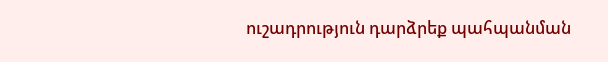ուշադրություն դարձրեք պահպանման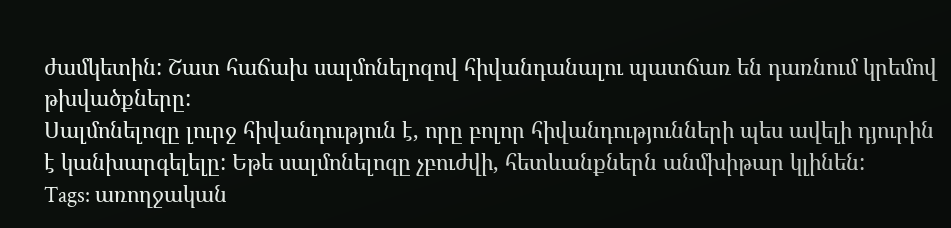ժամկետին: Շատ հաճախ սալմոնելոզով հիվանդանալու պատճառ են դառնում կրեմով թխվածքները:
Սալմոնելոզը լուրջ հիվանդություն է, որը բոլոր հիվանդությունների պես ավելի դյուրին է կանխարգելելը: Եթե սալմոնելոզը չբուժվի, հետևանքներն անմխիթար կլինեն:
Tags: առողջական